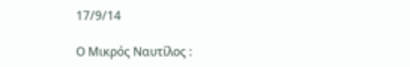17/9/14

Ο Μικρός Ναυτίλος :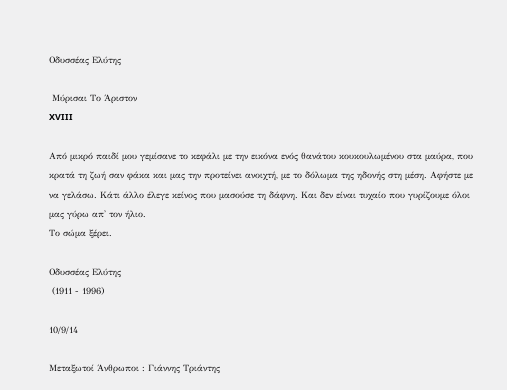Οδυσσέας Ελύτης

 Μύρισαι Το Άριστον
XVIII

Από μικρό παιδί μου γεμίσανε το κεφάλι με την εικόνα ενός θανάτου κουκουλωμένου στα μαύρα, που κρατά τη ζωή σαν φάκα και μας την προτείνει ανοιχτή, με το δόλωμα της ηδονής στη μέση. Αφήστε με να γελάσω. Κάτι άλλο έλεγε κείνος που μασούσε τη δάφνη. Και δεν είναι τυχαίο που γυρίζουμε όλοι μας γύρω απ' τον ήλιο.
Το σώμα ξέρει.

Οδυσσέας Ελύτης
 (1911 - 1996)

10/9/14

Μεταξωτοί Άνθρωποι : Γιάννης Τριάντης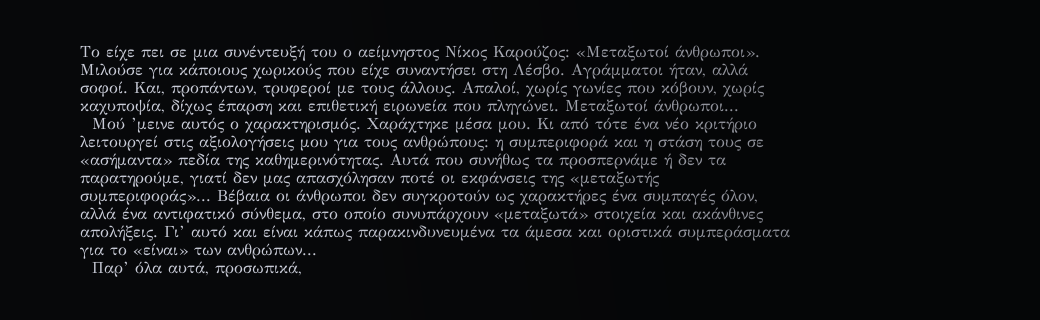Το είχε πει σε μια συνέντευξή του ο αείμνηστος Νίκος Καρούζος: «Μεταξωτοί άνθρωποι». Μιλούσε για κάποιους χωρικούς που είχε συναντήσει στη Λέσβο. Αγράμματοι ήταν, αλλά σοφοί. Και, προπάντων, τρυφεροί με τους άλλους. Απαλοί, χωρίς γωνίες που κόβουν, χωρίς καχυποψία, δίχως έπαρση και επιθετική ειρωνεία που πληγώνει. Μεταξωτοί άνθρωποι...
  Μού ’μεινε αυτός ο χαρακτηρισμός. Χαράχτηκε μέσα μου. Κι από τότε ένα νέο κριτήριο λειτουργεί στις αξιολογήσεις μου για τους ανθρώπους: η συμπεριφορά και η στάση τους σε «ασήμαντα» πεδία της καθημερινότητας. Αυτά που συνήθως τα προσπερνάμε ή δεν τα παρατηρούμε, γιατί δεν μας απασχόλησαν ποτέ οι εκφάνσεις της «μεταξωτής συμπεριφοράς»... Βέβαια οι άνθρωποι δεν συγκροτούν ως χαρακτήρες ένα συμπαγές όλον, αλλά ένα αντιφατικό σύνθεμα, στο οποίο συνυπάρχουν «μεταξωτά» στοιχεία και ακάνθινες απολήξεις. Γι’ αυτό και είναι κάπως παρακινδυνευμένα τα άμεσα και οριστικά συμπεράσματα για το «είναι» των ανθρώπων...
  Παρ’ όλα αυτά, προσωπικά,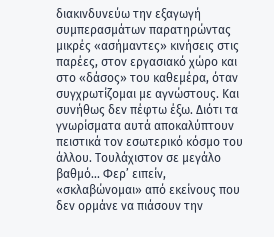διακινδυνεύω την εξαγωγή συμπερασμάτων παρατηρώντας μικρές «ασήμαντες» κινήσεις στις παρέες, στον εργασιακό χώρο και στο «δάσος» του καθεμέρα, όταν συγχρωτίζομαι με αγνώστους. Και συνήθως δεν πέφτω έξω. Διότι τα γνωρίσματα αυτά αποκαλύπτουν πειστικά τον εσωτερικό κόσμο του άλλου. Τουλάχιστον σε μεγάλο βαθμό... Φερ’ ειπείν, «σκλαβώνομαι» από εκείνους που δεν ορμάνε να πιάσουν την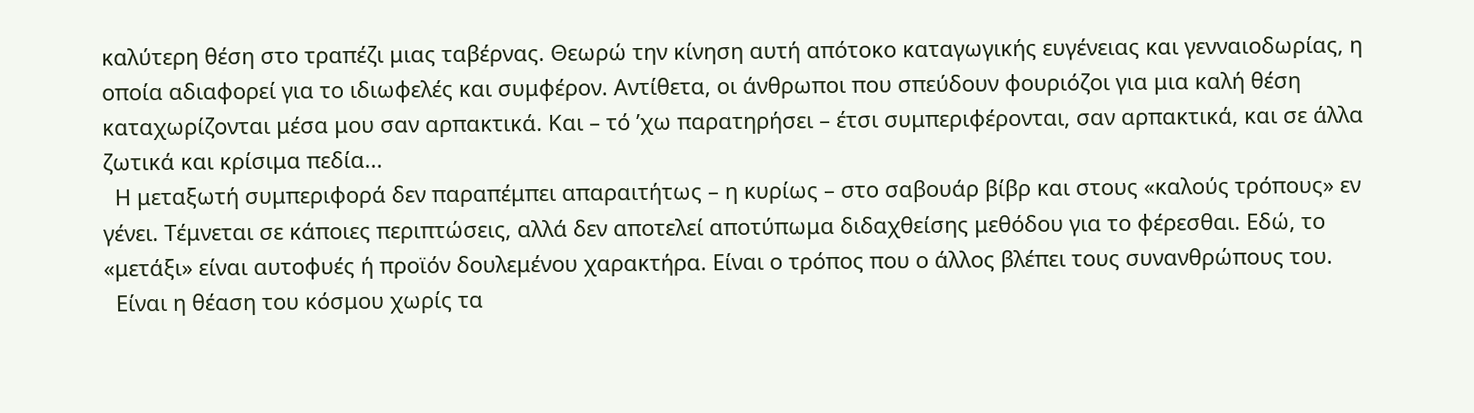καλύτερη θέση στο τραπέζι μιας ταβέρνας. Θεωρώ την κίνηση αυτή απότοκο καταγωγικής ευγένειας και γενναιοδωρίας, η οποία αδιαφορεί για το ιδιωφελές και συμφέρον. Αντίθετα, οι άνθρωποι που σπεύδουν φουριόζοι για μια καλή θέση καταχωρίζονται μέσα μου σαν αρπακτικά. Και – τό ’χω παρατηρήσει – έτσι συμπεριφέρονται, σαν αρπακτικά, και σε άλλα ζωτικά και κρίσιμα πεδία...
  Η μεταξωτή συμπεριφορά δεν παραπέμπει απαραιτήτως – η κυρίως – στο σαβουάρ βίβρ και στους «καλούς τρόπους» εν γένει. Τέμνεται σε κάποιες περιπτώσεις, αλλά δεν αποτελεί αποτύπωμα διδαχθείσης μεθόδου για το φέρεσθαι. Εδώ, το «μετάξι» είναι αυτοφυές ή προϊόν δουλεμένου χαρακτήρα. Είναι ο τρόπος που ο άλλος βλέπει τους συνανθρώπους του.
  Είναι η θέαση του κόσμου χωρίς τα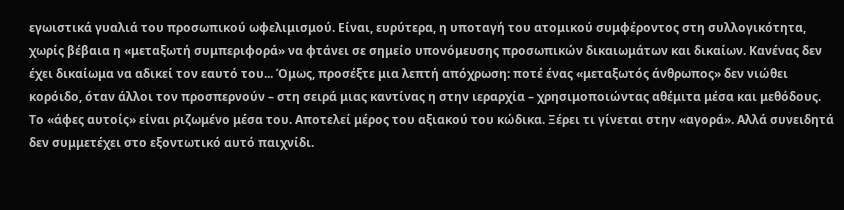εγωιστικά γυαλιά του προσωπικού ωφελιμισμού. Είναι, ευρύτερα, η υποταγή του ατομικού συμφέροντος στη συλλογικότητα, χωρίς βέβαια η «μεταξωτή συμπεριφορά» να φτάνει σε σημείο υπονόμευσης προσωπικών δικαιωμάτων και δικαίων. Κανένας δεν έχει δικαίωμα να αδικεί τον εαυτό του... Όμως, προσέξτε μια λεπτή απόχρωση: ποτέ ένας «μεταξωτός άνθρωπος» δεν νιώθει κορόιδο, όταν άλλοι τον προσπερνούν – στη σειρά μιας καντίνας η στην ιεραρχία – χρησιμοποιώντας αθέμιτα μέσα και μεθόδους. Το «άφες αυτοίς» είναι ριζωμένο μέσα του. Αποτελεί μέρος του αξιακού του κώδικα. Ξέρει τι γίνεται στην «αγορά». Αλλά συνειδητά δεν συμμετέχει στο εξοντωτικό αυτό παιχνίδι.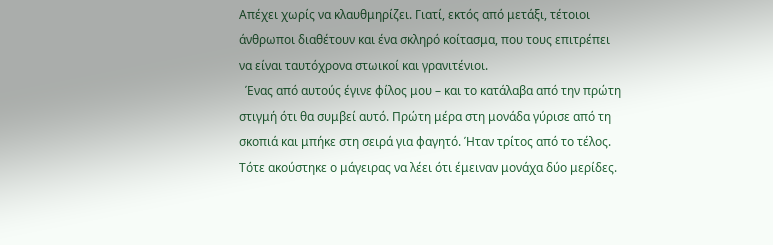Απέχει χωρίς να κλαυθμηρίζει. Γιατί, εκτός από μετάξι, τέτοιοι άνθρωποι διαθέτουν και ένα σκληρό κοίτασμα, που τους επιτρέπει να είναι ταυτόχρονα στωικοί και γρανιτένιοι.
  Ένας από αυτούς έγινε φίλος μου – και το κατάλαβα από την πρώτη στιγμή ότι θα συμβεί αυτό. Πρώτη μέρα στη μονάδα γύρισε από τη σκοπιά και μπήκε στη σειρά για φαγητό. Ήταν τρίτος από το τέλος. Τότε ακούστηκε ο μάγειρας να λέει ότι έμειναν μονάχα δύο μερίδες.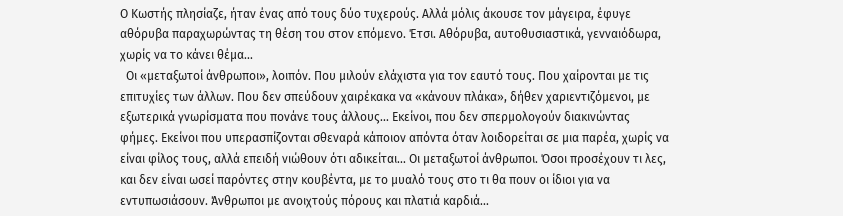Ο Κωστής πλησίαζε, ήταν ένας από τους δύο τυχερούς. Αλλά μόλις άκουσε τον μάγειρα, έφυγε αθόρυβα παραχωρώντας τη θέση του στον επόμενο. Έτσι. Αθόρυβα, αυτοθυσιαστικά, γενναιόδωρα, χωρίς να το κάνει θέμα...
  Οι «μεταξωτοί άνθρωποι», λοιπόν. Που μιλούν ελάχιστα για τον εαυτό τους. Που χαίρονται με τις επιτυχίες των άλλων. Που δεν σπεύδουν χαιρέκακα να «κάνουν πλάκα», δήθεν χαριεντιζόμενοι, με εξωτερικά γνωρίσματα που πονάνε τους άλλους... Εκείνοι, που δεν σπερμολογούν διακινώντας φήμες. Εκείνοι που υπερασπίζονται σθεναρά κάποιον απόντα όταν λοιδορείται σε μια παρέα, χωρίς να είναι φίλος τους, αλλά επειδή νιώθουν ότι αδικείται... Οι μεταξωτοί άνθρωποι. Όσοι προσέχουν τι λες, και δεν είναι ωσεί παρόντες στην κουβέντα, με το μυαλό τους στο τι θα πουν οι ίδιοι για να εντυπωσιάσουν. Άνθρωποι με ανοιχτούς πόρους και πλατιά καρδιά...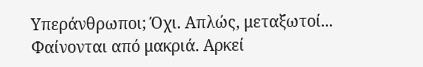Υπεράνθρωποι; Όχι. Απλώς, μεταξωτοί... Φαίνονται από μακριά. Αρκεί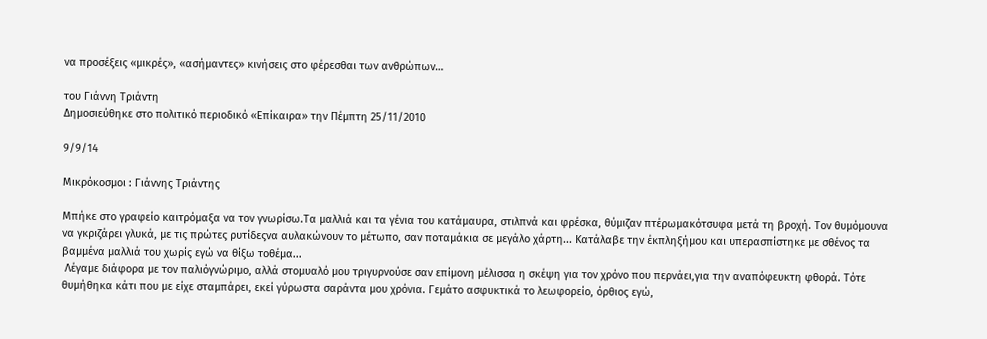να προσέξεις «μικρές», «ασήμαντες» κινήσεις στο φέρεσθαι των ανθρώπων…

του Γιάννη Τριάντη
Δημοσιεύθηκε στο πολιτικό περιοδικό «Επίκαιρα» την Πέμπτη 25/11/2010

9/9/14

Μικρόκοσμοι : Γιάννης Τριάντης

Μπήκε στο γραφείο καιτρόμαξα να τον γνωρίσω.Τα μαλλιά και τα γένια του κατάμαυρα, στιλπνά και φρέσκα, θύμιζαν πτέρωμακότσυφα μετά τη βροχή. Τον θυμόμουνα να γκριζάρει γλυκά, με τις πρώτες ρυτίδεςνα αυλακώνουν το μέτωπο, σαν ποταμάκια σε μεγάλο χάρτη... Κατάλαβε την έκπληξήμου και υπερασπίστηκε με σθένος τα βαμμένα μαλλιά του χωρίς εγώ να θίξω τοθέμα...
 Λέγαμε διάφορα με τον παλιόγνώριμο, αλλά στομυαλό μου τριγυρνούσε σαν επίμονη μέλισσα η σκέψη για τον χρόνο που περνάει,για την αναπόφευκτη φθορά. Τότε θυμήθηκα κάτι που με είχε σταμπάρει, εκεί γύρωστα σαράντα μου χρόνια. Γεμάτο ασφυκτικά το λεωφορείο, όρθιος εγώ,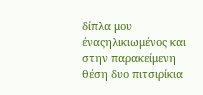δίπλα μου έναςηλικιωμένος και στην παρακείμενη θέση δυο πιτσιρίκια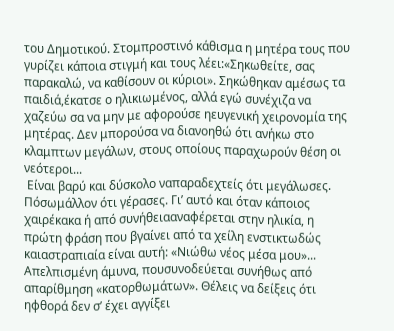του Δημοτικού. Στομπροστινό κάθισμα η μητέρα τους που γυρίζει κάποια στιγμή και τους λέει:«Σηκωθείτε, σας παρακαλώ, να καθίσουν οι κύριοι». Σηκώθηκαν αμέσως τα παιδιά,έκατσε ο ηλικιωμένος, αλλά εγώ συνέχιζα να χαζεύω σα να μην με αφορούσε ηευγενική χειρονομία της μητέρας. Δεν μπορούσα να διανοηθώ ότι ανήκω στο κλαμπτων μεγάλων, στους οποίους παραχωρούν θέση οι νεότεροι...
 Είναι βαρύ και δύσκολο ναπαραδεχτείς ότι μεγάλωσες. Πόσωμάλλον ότι γέρασες. Γιʼ αυτό και όταν κάποιος χαιρέκακα ή από συνήθειααναφέρεται στην ηλικία, η πρώτη φράση που βγαίνει από τα χείλη ενστικτωδώς καιαστραπιαία είναι αυτή: «Νιώθω νέος μέσα μου»... Απελπισμένη άμυνα, πουσυνοδεύεται συνήθως από απαρίθμηση «κατορθωμάτων». Θέλεις να δείξεις ότι ηφθορά δεν σʼ έχει αγγίξει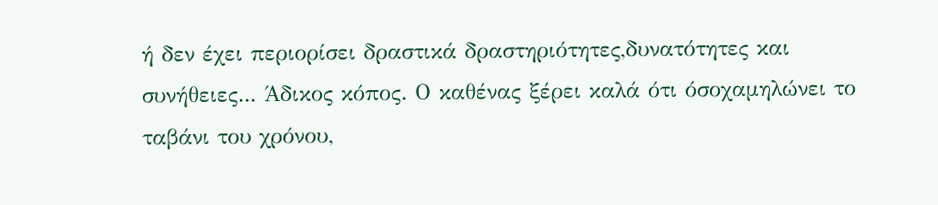ή δεν έχει περιορίσει δραστικά δραστηριότητες,δυνατότητες και συνήθειες... Άδικος κόπος. Ο καθένας ξέρει καλά ότι όσοχαμηλώνει το ταβάνι του χρόνου,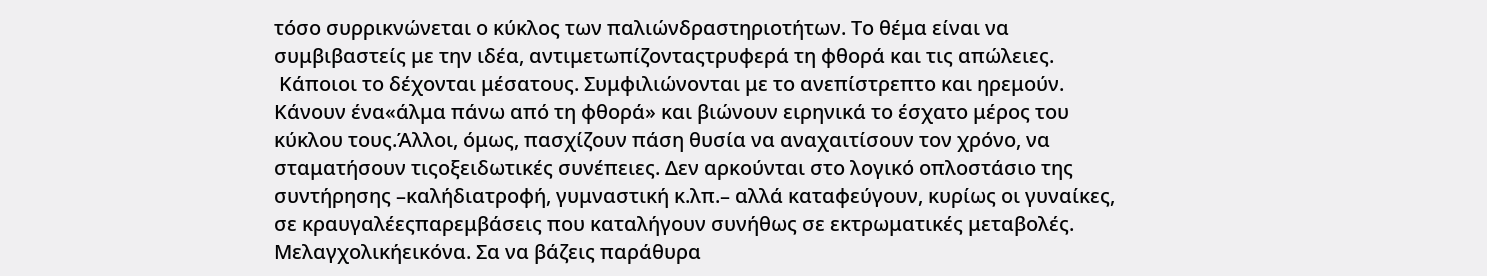τόσο συρρικνώνεται ο κύκλος των παλιώνδραστηριοτήτων. Το θέμα είναι να συμβιβαστείς με την ιδέα, αντιμετωπίζονταςτρυφερά τη φθορά και τις απώλειες.
 Κάποιοι το δέχονται μέσατους. Συμφιλιώνονται με το ανεπίστρεπτο και ηρεμούν. Κάνουν ένα«άλμα πάνω από τη φθορά» και βιώνουν ειρηνικά το έσχατο μέρος του κύκλου τους.Άλλοι, όμως, πασχίζουν πάση θυσία να αναχαιτίσουν τον χρόνο, να σταματήσουν τιςοξειδωτικές συνέπειες. Δεν αρκούνται στο λογικό οπλοστάσιο της συντήρησης –καλήδιατροφή, γυμναστική κ.λπ.– αλλά καταφεύγουν, κυρίως οι γυναίκες, σε κραυγαλέεςπαρεμβάσεις που καταλήγουν συνήθως σε εκτρωματικές μεταβολές. Μελαγχολικήεικόνα. Σα να βάζεις παράθυρα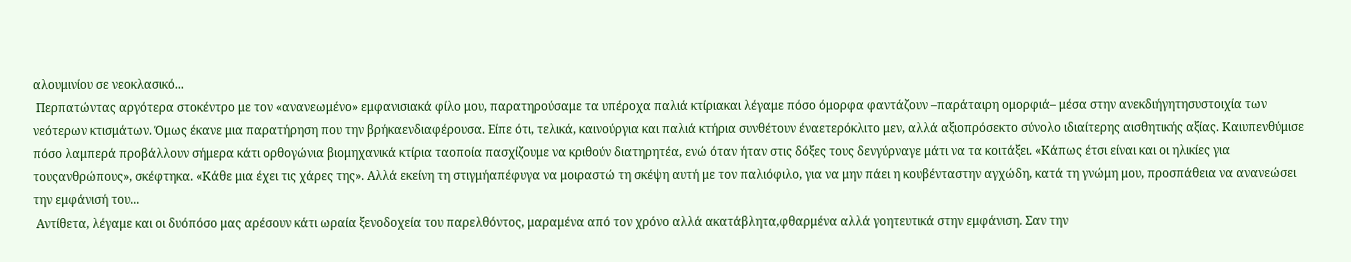αλουμινίου σε νεοκλασικό...
 Περπατώντας αργότερα στοκέντρο με τον «ανανεωμένο» εμφανισιακά φίλο μου, παρατηρούσαμε τα υπέροχα παλιά κτίριακαι λέγαμε πόσο όμορφα φαντάζουν –παράταιρη ομορφιά– μέσα στην ανεκδιήγητησυστοιχία των νεότερων κτισμάτων. Όμως έκανε μια παρατήρηση που την βρήκαενδιαφέρουσα. Είπε ότι, τελικά, καινούργια και παλιά κτήρια συνθέτουν έναετερόκλιτο μεν, αλλά αξιοπρόσεκτο σύνολο ιδιαίτερης αισθητικής αξίας. Καιυπενθύμισε πόσο λαμπερά προβάλλουν σήμερα κάτι ορθογώνια βιομηχανικά κτίρια ταοποία πασχίζουμε να κριθούν διατηρητέα, ενώ όταν ήταν στις δόξες τους δενγύρναγε μάτι να τα κοιτάξει. «Κάπως έτσι είναι και οι ηλικίες για τουςανθρώπους», σκέφτηκα. «Κάθε μια έχει τις χάρες της». Αλλά εκείνη τη στιγμήαπέφυγα να μοιραστώ τη σκέψη αυτή με τον παλιόφιλο, για να μην πάει η κουβένταστην αγχώδη, κατά τη γνώμη μου, προσπάθεια να ανανεώσει την εμφάνισή του...
 Αντίθετα, λέγαμε και οι δυόπόσο μας αρέσουν κάτι ωραία ξενοδοχεία του παρελθόντος, μαραμένα από τον χρόνο αλλά ακατάβλητα,φθαρμένα αλλά γοητευτικά στην εμφάνιση. Σαν την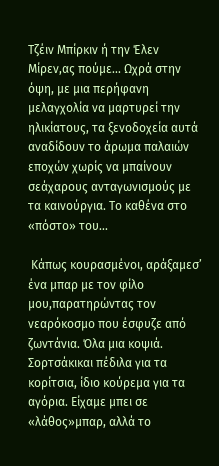Τζέιν Μπίρκιν ή την Έλεν Μίρεν,ας πούμε... Ωχρά στην όψη, με μια περήφανη μελαγχολία να μαρτυρεί την ηλικίατους, τα ξενοδοχεία αυτά αναδίδουν το άρωμα παλαιών εποχών χωρίς να μπαίνουν σεάχαρους ανταγωνισμούς με τα καινούργια. Το καθένα στο «πόστο» του...

 Κάπως κουρασμένοι, αράξαμεσʼ ένα μπαρ με τον φίλο μου,παρατηρώντας τον νεαρόκοσμο που έσφυζε από ζωντάνια. Όλα μια κοψιά. Σορτσάκικαι πέδιλα για τα κορίτσια, ίδιο κούρεμα για τα αγόρια. Είχαμε μπει σε «λάθος»μπαρ, αλλά το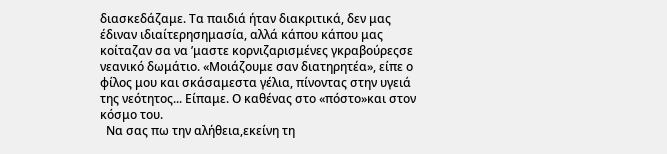διασκεδάζαμε. Τα παιδιά ήταν διακριτικά, δεν μας έδιναν ιδιαίτερησημασία, αλλά κάπου κάπου μας κοίταζαν σα να ʼμαστε κορνιζαρισμένες γκραβούρεςσε νεανικό δωμάτιο. «Μοιάζουμε σαν διατηρητέα», είπε ο φίλος μου και σκάσαμεστα γέλια, πίνοντας στην υγειά της νεότητος... Είπαμε. Ο καθένας στο «πόστο»και στον κόσμο του.
  Να σας πω την αλήθεια,εκείνη τη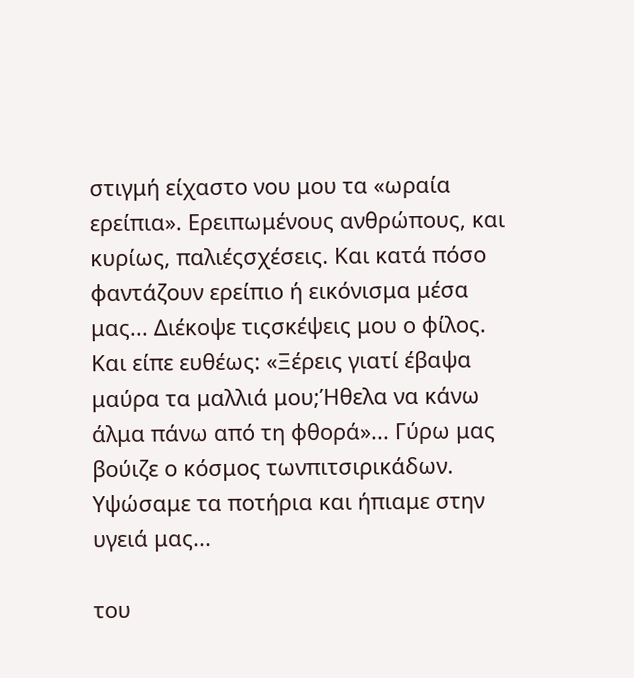στιγμή είχαστο νου μου τα «ωραία ερείπια». Ερειπωμένους ανθρώπους, και κυρίως, παλιέςσχέσεις. Και κατά πόσο φαντάζουν ερείπιο ή εικόνισμα μέσα μας... Διέκοψε τιςσκέψεις μου ο φίλος. Και είπε ευθέως: «Ξέρεις γιατί έβαψα μαύρα τα μαλλιά μου;Ήθελα να κάνω άλμα πάνω από τη φθορά»... Γύρω μας βούιζε ο κόσμος τωνπιτσιρικάδων. Υψώσαμε τα ποτήρια και ήπιαμε στην υγειά μας...

του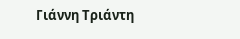Γιάννη Τριάντη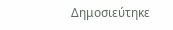Δημοσιεύτηκε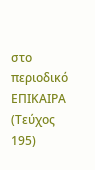στο περιοδικό ΕΠΙΚΑΙΡΑ (Τεύχος 195)